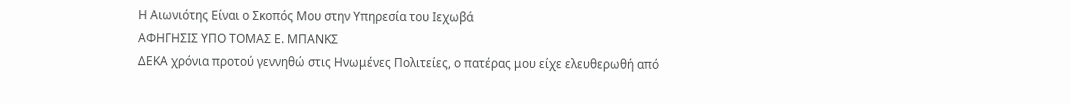Η Αιωνιότης Είναι ο Σκοπός Μου στην Υπηρεσία του Ιεχωβά
ΑΦΗΓΗΣΙΣ ΥΠΟ ΤΟΜΑΣ Ε. ΜΠΑΝΚΣ
ΔΕΚΑ χρόνια προτού γεννηθώ στις Ηνωμένες Πολιτείες, ο πατέρας μου είχε ελευθερωθή από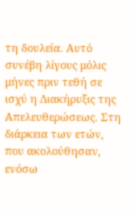τη δουλεία. Αυτό συνέβη λίγους μόλις μήνες πριν τεθή σε ισχύ η Διακήρυξις της Απελευθερώσεως. Στη διάρκεια των ετών, που ακολούθησαν, ενόσω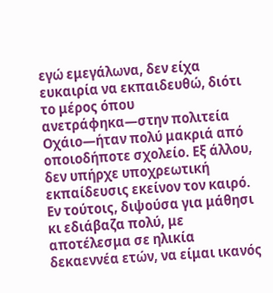εγώ εμεγάλωνα, δεν είχα ευκαιρία να εκπαιδευθώ, διότι το μέρος όπου ανετράφηκα—στην πολιτεία Οχάιο—ήταν πολύ μακριά από οποιοδήποτε σχολείο. Εξ άλλου, δεν υπήρχε υποχρεωτική εκπαίδευσις εκείνον τον καιρό. Εν τούτοις, διψούσα για μάθησι κι εδιάβαζα πολύ, με αποτέλεσμα σε ηλικία δεκαεννέα ετών, να είμαι ικανός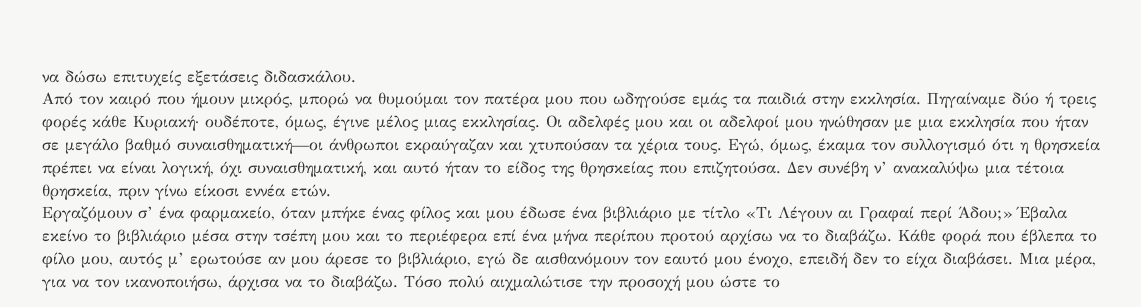να δώσω επιτυχείς εξετάσεις διδασκάλου.
Από τον καιρό που ήμουν μικρός, μπορώ να θυμούμαι τον πατέρα μου που ωδηγούσε εμάς τα παιδιά στην εκκλησία. Πηγαίναμε δύο ή τρεις φορές κάθε Κυριακή· ουδέποτε, όμως, έγινε μέλος μιας εκκλησίας. Οι αδελφές μου και οι αδελφοί μου ηνώθησαν με μια εκκλησία που ήταν σε μεγάλο βαθμό συναισθηματική—οι άνθρωποι εκραύγαζαν και χτυπούσαν τα χέρια τους. Εγώ, όμως, έκαμα τον συλλογισμό ότι η θρησκεία πρέπει να είναι λογική, όχι συναισθηματική, και αυτό ήταν το είδος της θρησκείας που επιζητούσα. Δεν συνέβη ν’ ανακαλύψω μια τέτοια θρησκεία, πριν γίνω είκοσι εννέα ετών.
Εργαζόμουν σ’ ένα φαρμακείο, όταν μπήκε ένας φίλος και μου έδωσε ένα βιβλιάριο με τίτλο «Τι Λέγουν αι Γραφαί περί Άδου;» Έβαλα εκείνο το βιβλιάριο μέσα στην τσέπη μου και το περιέφερα επί ένα μήνα περίπου προτού αρχίσω να το διαβάζω. Κάθε φορά που έβλεπα το φίλο μου, αυτός μ’ ερωτούσε αν μου άρεσε το βιβλιάριο, εγώ δε αισθανόμουν τον εαυτό μου ένοχο, επειδή δεν το είχα διαβάσει. Μια μέρα, για να τον ικανοποιήσω, άρχισα να το διαβάζω. Τόσο πολύ αιχμαλώτισε την προσοχή μου ώστε το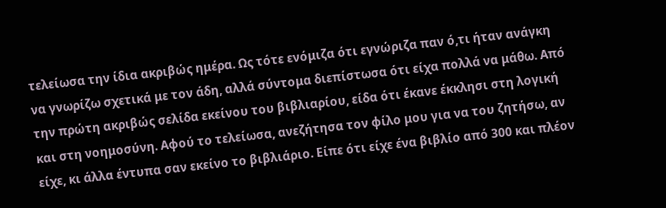τελείωσα την ίδια ακριβώς ημέρα. Ως τότε ενόμιζα ότι εγνώριζα παν ό,τι ήταν ανάγκη να γνωρίζω σχετικά με τον άδη, αλλά σύντομα διεπίστωσα ότι είχα πολλά να μάθω. Από την πρώτη ακριβώς σελίδα εκείνου του βιβλιαρίου, είδα ότι έκανε έκκλησι στη λογική και στη νοημοσύνη. Αφού το τελείωσα, ανεζήτησα τον φίλο μου για να του ζητήσω, αν είχε, κι άλλα έντυπα σαν εκείνο το βιβλιάριο. Είπε ότι είχε ένα βιβλίο από 300 και πλέον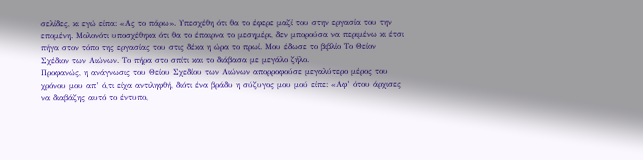σελίδες, κι εγώ είπα: «Ας το πάρω». Υπεσχέθη ότι θα το έφερε μαζί του στην εργασία του την επομένη. Μολονότι υποσχέθηκα ότι θα το έπαιρνα το μεσημέρι, δεν μπορούσα να περιμένω κι έτσι πήγα στον τόπο της εργασίας του στις δέκα η ώρα το πρωί. Μου έδωσε το βιβλίο Το Θείον Σχέδιον των Αιώνων. Το πήρα στο σπίτι και το διάβασα με μεγάλο ζήλο.
Προφανώς, η ανάγνωσις του Θείου Σχεδίου των Αιώνων απορροφούσε μεγαλύτερο μέρος του χρόνου μου απ’ ό,τι είχα αντιληφθή, διότι ένα βράδυ η σύζυγος μου μού είπε: «Αφ’ ότου άρχισες να διαβάζης αυτό το έντυπο,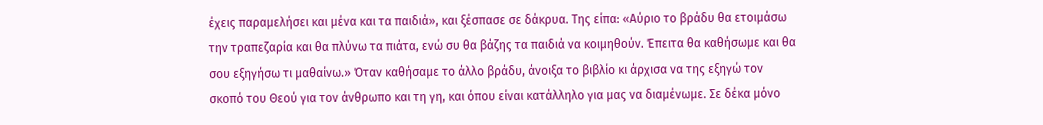έχεις παραμελήσει και μένα και τα παιδιά», και ξέσπασε σε δάκρυα. Της είπα: «Αύριο το βράδυ θα ετοιμάσω την τραπεζαρία και θα πλύνω τα πιάτα, ενώ συ θα βάζης τα παιδιά να κοιμηθούν. Έπειτα θα καθήσωμε και θα σου εξηγήσω τι μαθαίνω.» Όταν καθήσαμε το άλλο βράδυ, άνοιξα το βιβλίο κι άρχισα να της εξηγώ τον σκοπό του Θεού για τον άνθρωπο και τη γη, και όπου είναι κατάλληλο για μας να διαμένωμε. Σε δέκα μόνο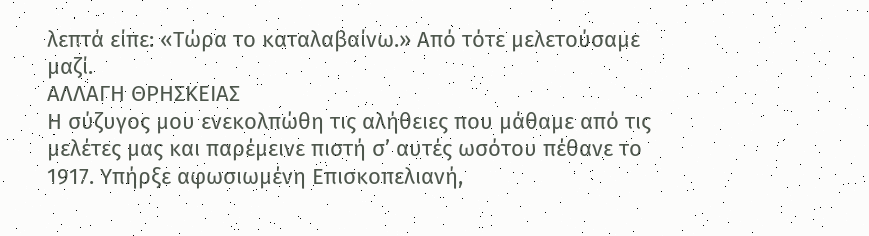λεπτά είπε: «Τώρα το καταλαβαίνω.» Από τότε μελετούσαμε μαζί.
ΑΛΛΑΓΗ ΘΡΗΣΚΕΙΑΣ
Η σύζυγος μου ενεκολπώθη τις αλήθειες που μάθαμε από τις μελέτες μας και παρέμεινε πιστή σ’ αυτές ωσότου πέθανε το 1917. Υπήρξε αφωσιωμένη Επισκοπελιανή,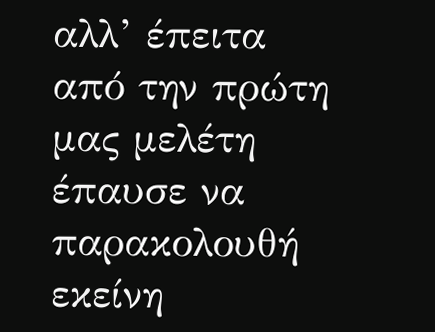αλλ’ έπειτα από την πρώτη μας μελέτη έπαυσε να παρακολουθή εκείνη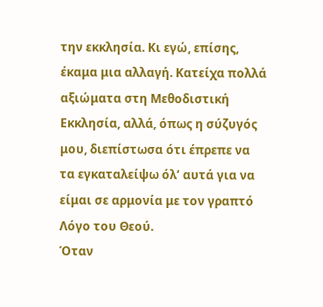την εκκλησία. Κι εγώ, επίσης, έκαμα μια αλλαγή. Κατείχα πολλά αξιώματα στη Μεθοδιστική Εκκλησία, αλλά, όπως η σύζυγός μου, διεπίστωσα ότι έπρεπε να τα εγκαταλείψω όλ’ αυτά για να είμαι σε αρμονία με τον γραπτό Λόγο του Θεού.
Όταν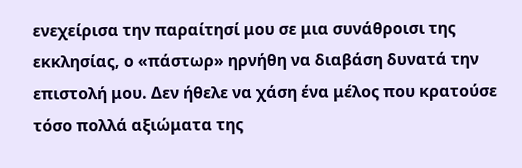ενεχείρισα την παραίτησί μου σε μια συνάθροισι της εκκλησίας, ο «πάστωρ» ηρνήθη να διαβάση δυνατά την επιστολή μου. Δεν ήθελε να χάση ένα μέλος που κρατούσε τόσο πολλά αξιώματα της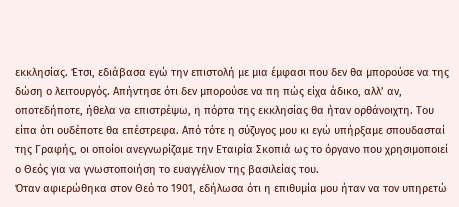εκκλησίας. Έτσι, εδιάβασα εγώ την επιστολή με μια έμφασι που δεν θα μπορούσε να της δώση ο λειτουργός. Απήντησε ότι δεν μπορούσε να πη πώς είχα άδικο, αλλ’ αν, οποτεδήποτε, ήθελα να επιστρέψω, η πόρτα της εκκλησίας θα ήταν ορθάνοιχτη. Του είπα ότι ουδέποτε θα επέστρεφα. Από τότε η σύζυγος μου κι εγώ υπήρξαμε σπουδασταί της Γραφής, οι οποίοι ανεγνωρίζαμε την Εταιρία Σκοπιά ως το όργανο που χρησιμοποιεί ο Θεός για να γνωστοποιήση το ευαγγέλιον της βασιλείας του.
Όταν αφιερώθηκα στον Θεό το 1901, εδήλωσα ότι η επιθυμία μου ήταν να τον υπηρετώ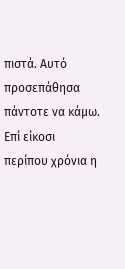πιστά. Αυτό προσεπάθησα πάντοτε να κάμω. Επί είκοσι περίπου χρόνια η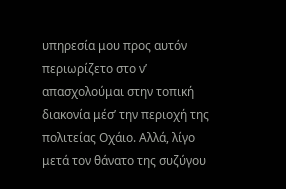υπηρεσία μου προς αυτόν περιωρίζετο στο ν’ απασχολούμαι στην τοπική διακονία μέσ’ την περιοχή της πολιτείας Οχάιο. Αλλά, λίγο μετά τον θάνατο της συζύγου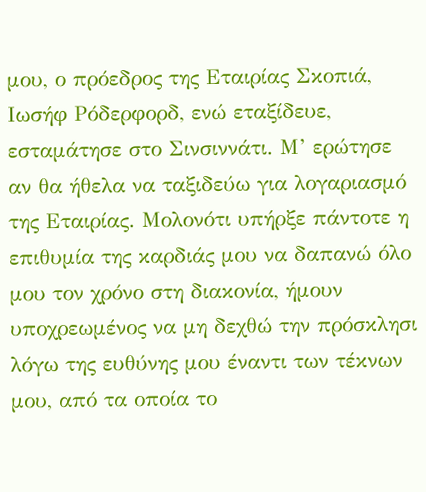μου, ο πρόεδρος της Εταιρίας Σκοπιά, Ιωσήφ Ρόδερφορδ, ενώ εταξίδευε, εσταμάτησε στο Σινσιννάτι. Μ’ ερώτησε αν θα ήθελα να ταξιδεύω για λογαριασμό της Εταιρίας. Μολονότι υπήρξε πάντοτε η επιθυμία της καρδιάς μου να δαπανώ όλο μου τον χρόνο στη διακονία, ήμουν υποχρεωμένος να μη δεχθώ την πρόσκλησι λόγω της ευθύνης μου έναντι των τέκνων μου, από τα οποία το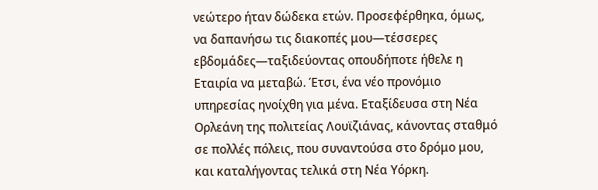νεώτερο ήταν δώδεκα ετών. Προσεφέρθηκα, όμως, να δαπανήσω τις διακοπές μου—τέσσερες εβδομάδες—ταξιδεύοντας οπουδήποτε ήθελε η Εταιρία να μεταβώ. Έτσι, ένα νέο προνόμιο υπηρεσίας ηνοίχθη για μένα. Εταξίδευσα στη Νέα Ορλεάνη της πολιτείας Λουϊζιάνας, κάνοντας σταθμό σε πολλές πόλεις, που συναντούσα στο δρόμο μου, και καταλήγοντας τελικά στη Νέα Υόρκη.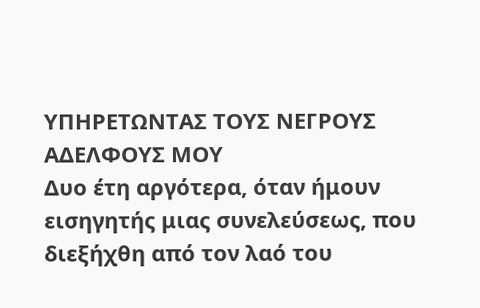ΥΠΗΡΕΤΩΝΤΑΣ ΤΟΥΣ ΝΕΓΡΟΥΣ ΑΔΕΛΦΟΥΣ ΜΟΥ
Δυο έτη αργότερα, όταν ήμουν εισηγητής μιας συνελεύσεως, που διεξήχθη από τον λαό του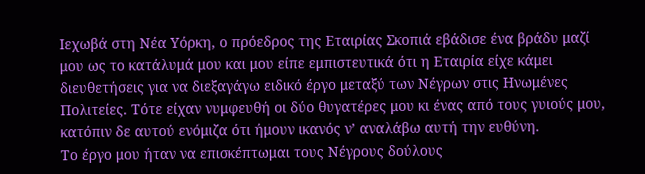Ιεχωβά στη Νέα Υόρκη, ο πρόεδρος της Εταιρίας Σκοπιά εβάδισε ένα βράδυ μαζί μου ως το κατάλυμά μου και μου είπε εμπιστευτικά ότι η Εταιρία είχε κάμει διευθετήσεις για να διεξαγάγω ειδικό έργο μεταξύ των Νέγρων στις Ηνωμένες Πολιτείες. Τότε είχαν νυμφευθή οι δύο θυγατέρες μου κι ένας από τους γυιούς μου, κατόπιν δε αυτού ενόμιζα ότι ήμουν ικανός ν’ αναλάβω αυτή την ευθύνη.
Το έργο μου ήταν να επισκέπτωμαι τους Νέγρους δούλους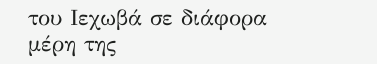του Ιεχωβά σε διάφορα μέρη της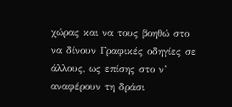χώρας και να τους βοηθώ στο να δίνουν Γραφικές οδηγίες σε άλλους, ως επίσης στο ν’ αναφέρουν τη δράσι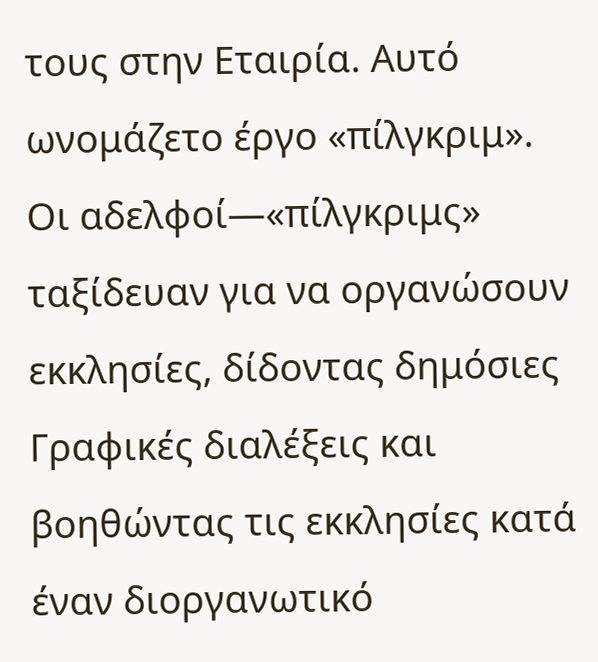τους στην Εταιρία. Αυτό ωνομάζετο έργο «πίλγκριμ». Οι αδελφοί—«πίλγκριμς» ταξίδευαν για να οργανώσουν εκκλησίες, δίδοντας δημόσιες Γραφικές διαλέξεις και βοηθώντας τις εκκλησίες κατά έναν διοργανωτικό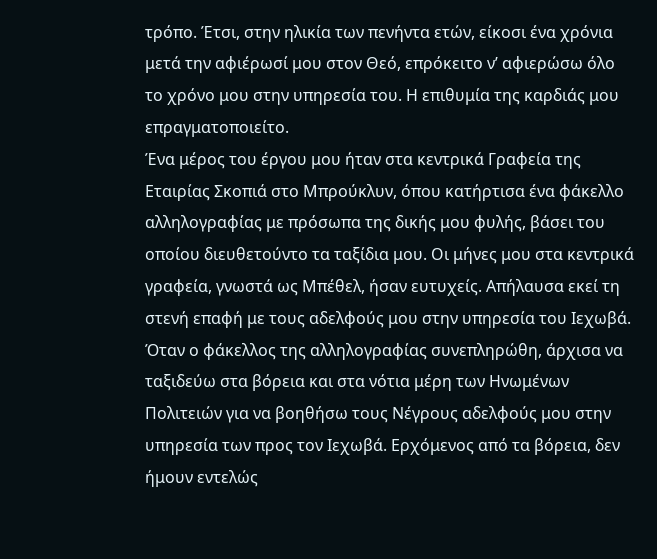τρόπο. Έτσι, στην ηλικία των πενήντα ετών, είκοσι ένα χρόνια μετά την αφιέρωσί μου στον Θεό, επρόκειτο ν’ αφιερώσω όλο το χρόνο μου στην υπηρεσία του. Η επιθυμία της καρδιάς μου επραγματοποιείτο.
Ένα μέρος του έργου μου ήταν στα κεντρικά Γραφεία της Εταιρίας Σκοπιά στο Μπρούκλυν, όπου κατήρτισα ένα φάκελλο αλληλογραφίας με πρόσωπα της δικής μου φυλής, βάσει του οποίου διευθετούντο τα ταξίδια μου. Οι μήνες μου στα κεντρικά γραφεία, γνωστά ως Μπέθελ, ήσαν ευτυχείς. Απήλαυσα εκεί τη στενή επαφή με τους αδελφούς μου στην υπηρεσία του Ιεχωβά.
Όταν ο φάκελλος της αλληλογραφίας συνεπληρώθη, άρχισα να ταξιδεύω στα βόρεια και στα νότια μέρη των Ηνωμένων Πολιτειών για να βοηθήσω τους Νέγρους αδελφούς μου στην υπηρεσία των προς τον Ιεχωβά. Ερχόμενος από τα βόρεια, δεν ήμουν εντελώς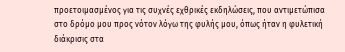προετοιμασμένος για τις συχνές εχθρικές εκδηλώσεις, που αντιμετώπισα στο δρόμο μου προς νότον λόγω της φυλής μου, όπως ήταν η φυλετική διάκρισις στα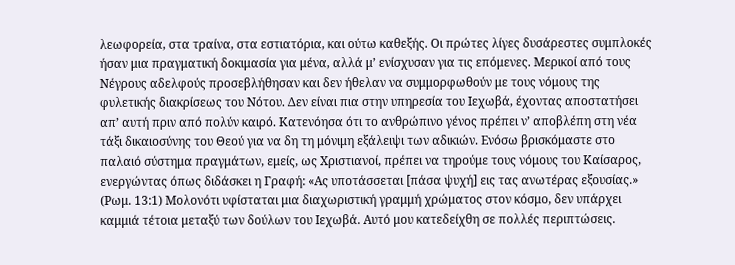λεωφορεία, στα τραίνα, στα εστιατόρια, και ούτω καθεξής. Οι πρώτες λίγες δυσάρεστες συμπλοκές ήσαν μια πραγματική δοκιμασία για μένα, αλλά μ’ ενίσχυσαν για τις επόμενες. Μερικοί από τους Νέγρους αδελφούς προσεβλήθησαν και δεν ήθελαν να συμμορφωθούν με τους νόμους της φυλετικής διακρίσεως του Νότου. Δεν είναι πια στην υπηρεσία του Ιεχωβά, έχοντας αποστατήσει απ’ αυτή πριν από πολύν καιρό. Κατενόησα ότι το ανθρώπινο γένος πρέπει ν’ αποβλέπη στη νέα τάξι δικαιοσύνης του Θεού για να δη τη μόνιμη εξάλειψι των αδικιών. Ενόσω βρισκόμαστε στο παλαιό σύστημα πραγμάτων, εμείς, ως Χριστιανοί, πρέπει να τηρούμε τους νόμους του Καίσαρος, ενεργώντας όπως διδάσκει η Γραφή: «Ας υποτάσσεται [πάσα ψυχή] εις τας ανωτέρας εξουσίας.» (Ρωμ. 13:1) Μολονότι υφίσταται μια διαχωριστική γραμμή χρώματος στον κόσμο, δεν υπάρχει καμμιά τέτοια μεταξύ των δούλων του Ιεχωβά. Αυτό μου κατεδείχθη σε πολλές περιπτώσεις.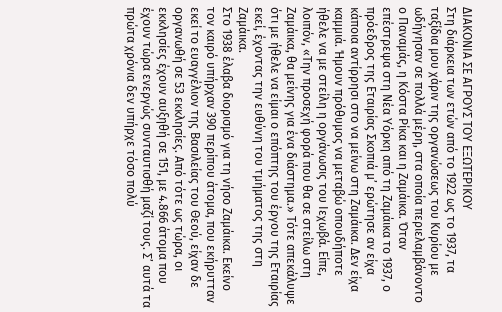ΔΙΑΚΟΝΙΑ ΣΕ ΑΓΡΟΥΣ ΤΟΥ ΕΞΩΤΕΡΙΚΟΥ
Στη διάρκεια των ετών από το 1922 ως το 1937, τα ταξίδια μου χάριν της οργανώσεως του Κυρίου με ωδήγησαν σε πολλά μέρη, στα οποία περιελαμβάνοντο ο Παναμάς, η Κόστα Ρίκα και η Ζαμάικα. Όταν επέστρεψα στη Νέα Υόρκη από τη Ζαμάικα το 1937, ο πρόεδρος της Εταιρίας Σκοπιά μ’ ερώτησε αν είχα κάποια αντίρρησι στο να μείνω στη Ζαμάικα. Δεν είχα καμμιά. Ήμουν πρόθυμος να μεταβώ οπουδήποτε ήθελε να με στείλη η οργάνωσις του Ιεχωβά. Είπε, λοιπόν, «Την προσεχή φορά που θα σε στείλω στη Ζαμάικα, θα μείνης για ένα διάστημα.» Τότε απεκάλυψε ότι με ήθελε να είμαι ο επόπτης του έργου της Εταιρίας εκεί, έχοντας την ευθύνη του τμήματος της στη Ζαμάικα.
Στο 1938 έλαβα διορισμό για τη νήσο Ζαμάικα. Εκείνο τον καιρό υπήρχαν 390 περίπου άτομα, που εκήρυτταν εκεί το ευαγγέλιον της Βασιλείας του Θεού, είχαν δε οργανωθή σε 53 εκκλησίες. Από τότε ως τώρα, οι εκκλησίες έχουν αυξηθή σε 151, με 4.866 άτομα που έχουν τώρα ενεργώς συνταυτισθή μαζί τους. Σ’ αυτά τα πρώτα χρόνια δεν υπήρχε τόσο πολύ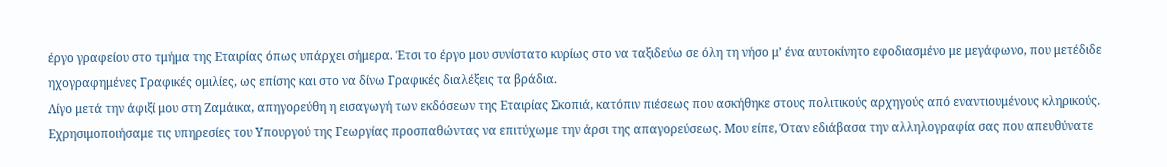έργο γραφείου στο τμήμα της Εταιρίας όπως υπάρχει σήμερα. Έτσι το έργο μου συνίστατο κυρίως στο να ταξιδεύω σε όλη τη νήσο μ’ ένα αυτοκίνητο εφοδιασμένο με μεγάφωνο, που μετέδιδε ηχογραφημένες Γραφικές ομιλίες, ως επίσης και στο να δίνω Γραφικές διαλέξεις τα βράδια.
Λίγο μετά την άφιξί μου στη Ζαμάικα, απηγορεύθη η εισαγωγή των εκδόσεων της Εταιρίας Σκοπιά, κατόπιν πιέσεως που ασκήθηκε στους πολιτικούς αρχηγούς από εναντιουμένους κληρικούς. Εχρησιμοποιήσαμε τις υπηρεσίες του Υπουργού της Γεωργίας προσπαθώντας να επιτύχωμε την άρσι της απαγορεύσεως. Μου είπε, Όταν εδιάβασα την αλληλογραφία σας που απευθύνατε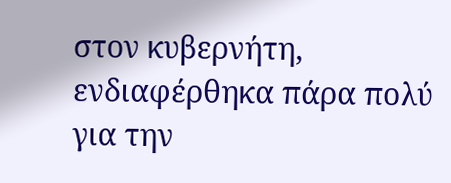στον κυβερνήτη, ενδιαφέρθηκα πάρα πολύ για την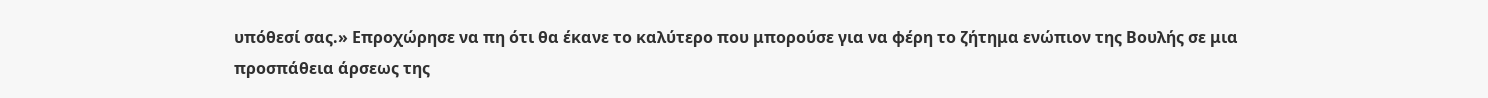υπόθεσί σας.» Επροχώρησε να πη ότι θα έκανε το καλύτερο που μπορούσε για να φέρη το ζήτημα ενώπιον της Βουλής σε μια προσπάθεια άρσεως της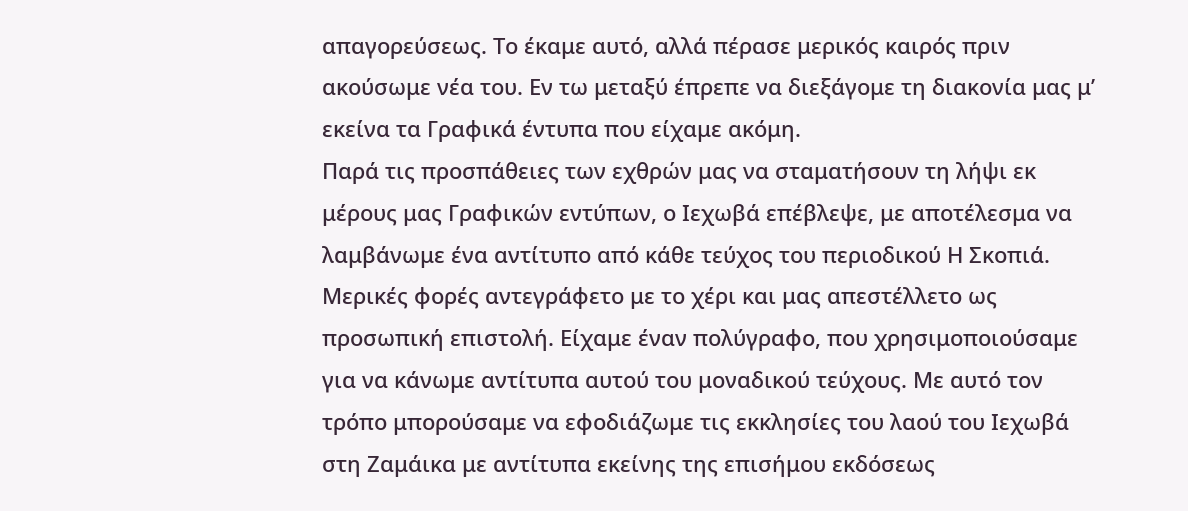απαγορεύσεως. Το έκαμε αυτό, αλλά πέρασε μερικός καιρός πριν ακούσωμε νέα του. Εν τω μεταξύ έπρεπε να διεξάγομε τη διακονία μας μ’ εκείνα τα Γραφικά έντυπα που είχαμε ακόμη.
Παρά τις προσπάθειες των εχθρών μας να σταματήσουν τη λήψι εκ μέρους μας Γραφικών εντύπων, ο Ιεχωβά επέβλεψε, με αποτέλεσμα να λαμβάνωμε ένα αντίτυπο από κάθε τεύχος του περιοδικού Η Σκοπιά. Μερικές φορές αντεγράφετο με το χέρι και μας απεστέλλετο ως προσωπική επιστολή. Είχαμε έναν πολύγραφο, που χρησιμοποιούσαμε για να κάνωμε αντίτυπα αυτού του μοναδικού τεύχους. Με αυτό τον τρόπο μπορούσαμε να εφοδιάζωμε τις εκκλησίες του λαού του Ιεχωβά στη Ζαμάικα με αντίτυπα εκείνης της επισήμου εκδόσεως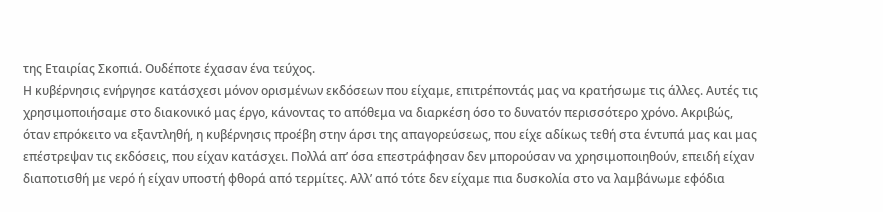της Εταιρίας Σκοπιά. Ουδέποτε έχασαν ένα τεύχος.
Η κυβέρνησις ενήργησε κατάσχεσι μόνον ορισμένων εκδόσεων που είχαμε, επιτρέποντάς μας να κρατήσωμε τις άλλες. Αυτές τις χρησιμοποιήσαμε στο διακονικό μας έργο, κάνοντας το απόθεμα να διαρκέση όσο το δυνατόν περισσότερο χρόνο. Ακριβώς, όταν επρόκειτο να εξαντληθή, η κυβέρνησις προέβη στην άρσι της απαγορεύσεως, που είχε αδίκως τεθή στα έντυπά μας και μας επέστρεψαν τις εκδόσεις, που είχαν κατάσχει. Πολλά απ’ όσα επεστράφησαν δεν μπορούσαν να χρησιμοποιηθούν, επειδή είχαν διαποτισθή με νερό ή είχαν υποστή φθορά από τερμίτες. Αλλ’ από τότε δεν είχαμε πια δυσκολία στο να λαμβάνωμε εφόδια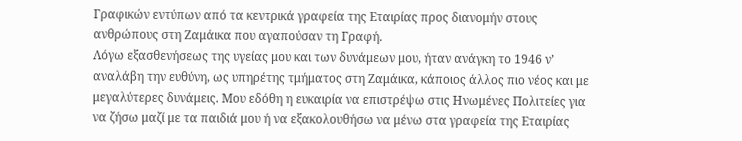Γραφικών εντύπων από τα κεντρικά γραφεία της Εταιρίας προς διανομήν στους ανθρώπους στη Ζαμάικα που αγαπούσαν τη Γραφή.
Λόγω εξασθενήσεως της υγείας μου και των δυνάμεων μου, ήταν ανάγκη το 1946 ν’ αναλάβη την ευθύνη, ως υπηρέτης τμήματος στη Ζαμάικα, κάποιος άλλος πιο νέος και με μεγαλύτερες δυνάμεις. Μου εδόθη η ευκαιρία να επιστρέψω στις Ηνωμένες Πολιτείες για να ζήσω μαζί με τα παιδιά μου ή να εξακολουθήσω να μένω στα γραφεία της Εταιρίας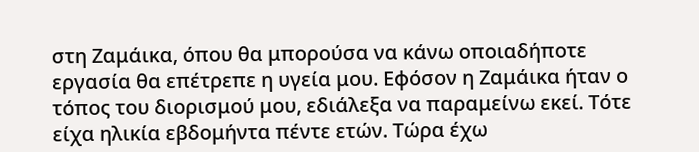στη Ζαμάικα, όπου θα μπορούσα να κάνω οποιαδήποτε εργασία θα επέτρεπε η υγεία μου. Εφόσον η Ζαμάικα ήταν ο τόπος του διορισμού μου, εδιάλεξα να παραμείνω εκεί. Τότε είχα ηλικία εβδομήντα πέντε ετών. Τώρα έχω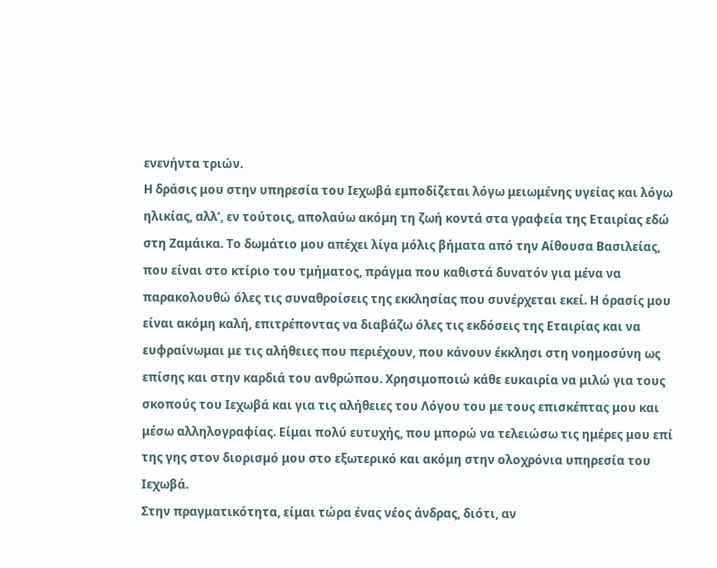ενενήντα τριών.
Η δράσις μου στην υπηρεσία του Ιεχωβά εμποδίζεται λόγω μειωμένης υγείας και λόγω ηλικίας, αλλ’, εν τούτοις, απολαύω ακόμη τη ζωή κοντά στα γραφεία της Εταιρίας εδώ στη Ζαμάικα. Το δωμάτιο μου απέχει λίγα μόλις βήματα από την Αίθουσα Βασιλείας, που είναι στο κτίριο του τμήματος, πράγμα που καθιστά δυνατόν για μένα να παρακολουθώ όλες τις συναθροίσεις της εκκλησίας που συνέρχεται εκεί. Η όρασίς μου είναι ακόμη καλή, επιτρέποντας να διαβάζω όλες τις εκδόσεις της Εταιρίας και να ευφραίνωμαι με τις αλήθειες που περιέχουν, που κάνουν έκκλησι στη νοημοσύνη ως επίσης και στην καρδιά του ανθρώπου. Χρησιμοποιώ κάθε ευκαιρία να μιλώ για τους σκοπούς του Ιεχωβά και για τις αλήθειες του Λόγου του με τους επισκέπτας μου και μέσω αλληλογραφίας. Είμαι πολύ ευτυχής, που μπορώ να τελειώσω τις ημέρες μου επί της γης στον διορισμό μου στο εξωτερικό και ακόμη στην ολοχρόνια υπηρεσία του Ιεχωβά.
Στην πραγματικότητα, είμαι τώρα ένας νέος άνδρας, διότι, αν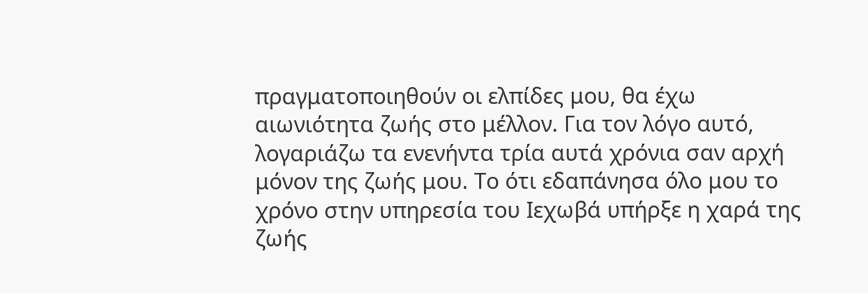πραγματοποιηθούν οι ελπίδες μου, θα έχω αιωνιότητα ζωής στο μέλλον. Για τον λόγο αυτό, λογαριάζω τα ενενήντα τρία αυτά χρόνια σαν αρχή μόνον της ζωής μου. Το ότι εδαπάνησα όλο μου το χρόνο στην υπηρεσία του Ιεχωβά υπήρξε η χαρά της ζωής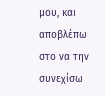μου, και αποβλέπω στο να την συνεχίσω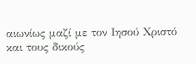αιωνίως μαζί με τον Ιησού Χριστό και τους δικούς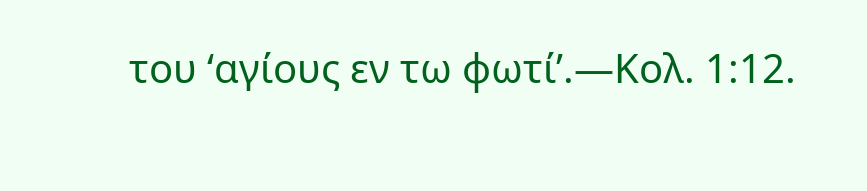του ‘αγίους εν τω φωτί’.—Κολ. 1:12.